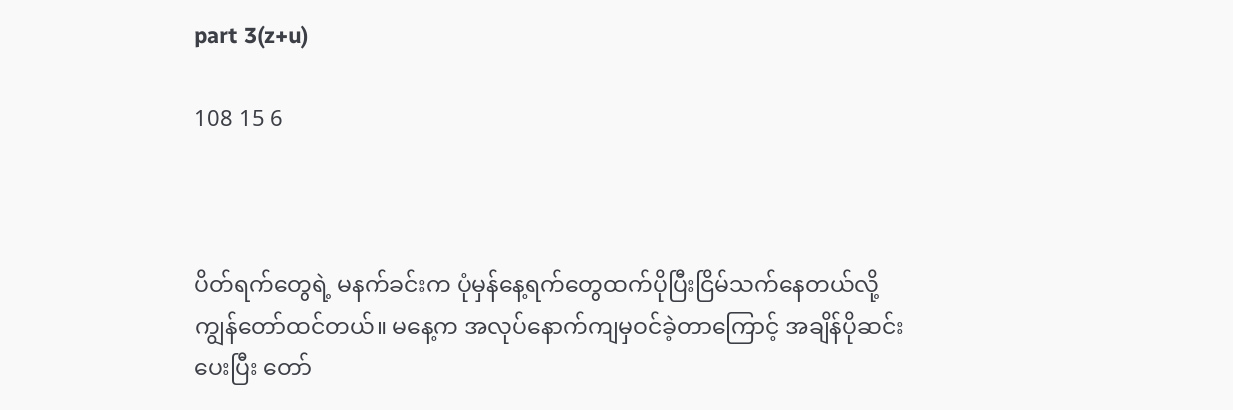part 3(z+u)

108 15 6



ပိတ်ရက်တွေရဲ့ မနက်ခင်းက ပုံမှန်နေ့ရက်တွေထက်ပိုပြီးငြိမ်သက်နေတယ်လို့ ကျွန်တော်ထင်တယ်။ မနေ့က အလုပ်နောက်ကျမှဝင်ခဲ့တာကြောင့် အချိန်ပိုဆင်းပေးပြီး တော်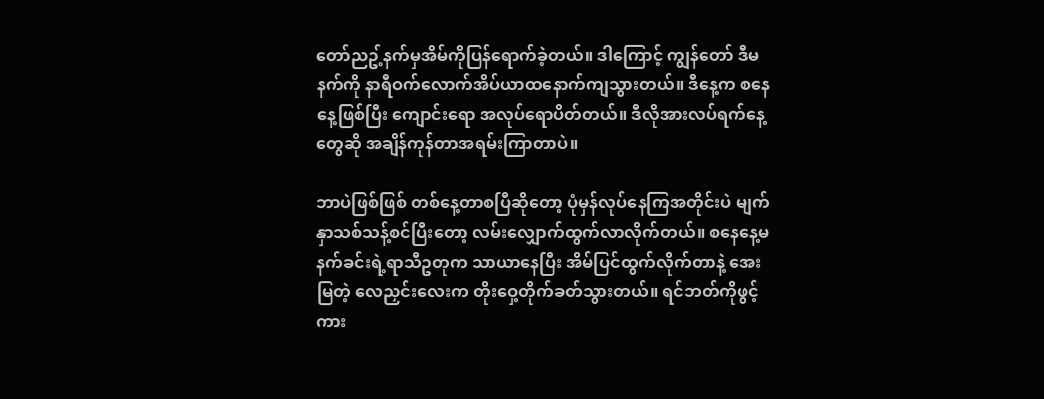တော်ညဥ့်နက်မှအိမ်ကိုပြန်ရောက်ခဲ့တယ်။ ဒါကြောင့် ကျွန်တော် ဒီမနက်ကို နာရီဝက်လောက်အိပ်ယာထနောက်ကျသွားတယ်။ ဒီနေ့က စနေနေ့ဖြစ်ပြီး ကျောင်းရော အလုပ်ရောပိတ်တယ်။ ဒီလိုအားလပ်ရက်နေ့တွေဆို အချိန်ကုန်တာအရမ်းကြာတာပဲ။

ဘာပဲဖြစ်ဖြစ် တစ်နေ့တာစပြီဆိုတော့ ပုံမှန်လုပ်နေကြအတိုင်းပဲ မျက်နှာသစ်သန့်စင်ပြီးတော့ လမ်းလျှောက်ထွက်လာလိုက်တယ်။ စနေနေ့မနက်ခင်းရဲ့ရာသီဥတုက သာယာနေပြီး အိမ်ပြင်ထွက်လိုက်တာနဲ့ အေးမြတဲ့ လေညှင်းလေးက တိုးဝှေ့တိုက်ခတ်သွားတယ်။ ရင်ဘတ်ကိုဖွင့်ကား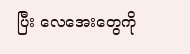ပြီး လေအေးတွေကို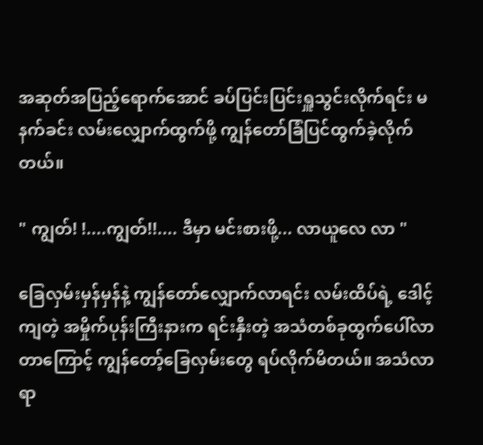အဆုတ်အပြည့်ရောက်အောင် ခပ်ပြင်းပြင်းရှူသွင်းလိုက်ရင်း မနက်ခင်း လမ်းလျှောက်ထွက်ဖို့ ကျွန်တော်ခြံပြင်ထွက်ခဲ့လိုက်တယ်။

" ကျွတ်! !....ကျွတ်!!.... ဒီမှာ မင်းစားဖို့... လာယူလေ လာ "

ခြေလှမ်းမှန်မှန်နဲ့ ကျွန်တော်လျှောက်လာရင်း လမ်းထိပ်ရဲ့ ဒေါင့်ကျတဲ့ အမှိုက်ပုန်းကြီးနားက ရင်းနှီးတဲ့ အသံတစ်ခုထွက်ပေါ်လာတာကြောင့် ကျွန်တော့်ခြေလှမ်းတွေ ရပ်လိုက်မိတယ်။ အသံလာရာ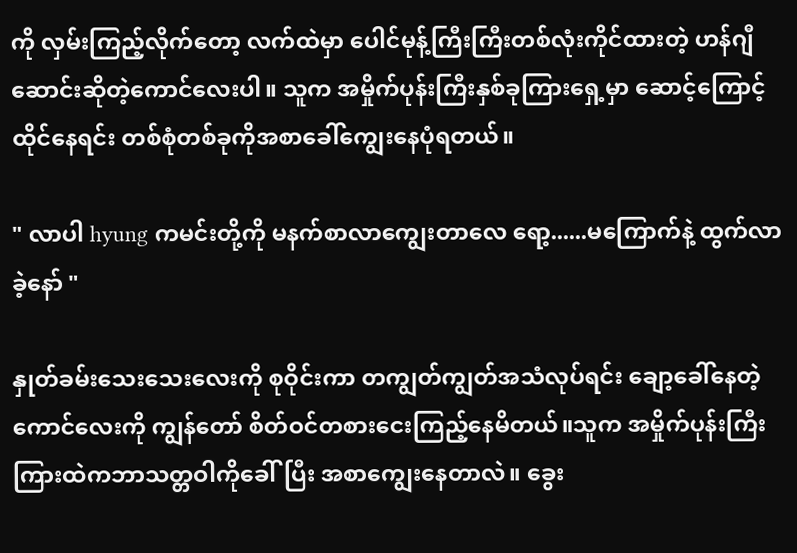ကို လှမ်းကြည့်လိုက်တော့ လက်ထဲမှာ ပေါင်မုန့်ကြီးကြီးတစ်လုံးကိုင်ထားတဲ့ ဟန်ဂျီဆောင်းဆိုတဲ့ကောင်လေးပါ။ သူက အမှိုက်ပုန်းကြီးနှစ်ခုကြားရှေ့မှာ ဆောင့်ကြောင့်ထိုင်နေရင်း တစ်စုံတစ်ခုကိုအစာခေါ်ကျွေးနေပုံရတယ်။

" လာပါ hyung ကမင်းတို့ကို မနက်စာလာကျွေးတာလေ ရော့......မကြောက်နဲ့ ထွက်လာခဲ့နော် "

နှုတ်ခမ်းသေးသေးလေးကို စုဝိုင်းကာ တကျွတ်ကျွတ်အသံလုပ်ရင်း ချော့ခေါ်နေတဲ့ ကောင်လေးကို ကျွန်တော် စိတ်ဝင်တစားငေးကြည့်နေမိတယ်။သူက အမှိုက်ပုန်းကြီးကြားထဲကဘာသတ္တဝါကိုခေါ်ပြီး အစာကျွေးနေတာလဲ။ ခွေး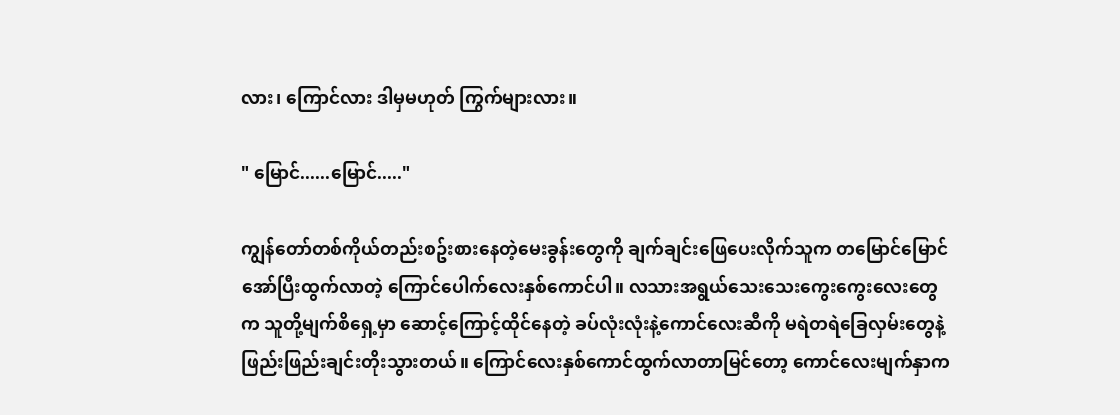လား၊ ကြောင်လား ဒါမှမဟုတ် ကြွက်များလား။

" မြောင်......မြောင်....."

ကျွန်တော်တစ်ကိုယ်တည်းစဥ်းစားနေတဲ့မေးခွန်းတွေကို ချက်ချင်းဖြေပေးလိုက်သူက တမြောင်မြောင်အော်ပြီးထွက်လာတဲ့ ကြောင်ပေါက်လေးနှစ်ကောင်ပါ။ လသားအရွယ်သေးသေးကွေးကွေးလေးတွေက သူတို့မျက်စိရှေ့မှာ ဆောင့်ကြောင့်ထိုင်နေတဲ့ ခပ်လုံးလုံးနဲ့ကောင်လေးဆီကို မရဲတရဲခြေလှမ်းတွေနဲ့ ဖြည်းဖြည်းချင်းတိုးသွားတယ်။ ကြောင်လေးနှစ်ကောင်ထွက်လာတာမြင်တော့ ကောင်လေးမျက်နှာက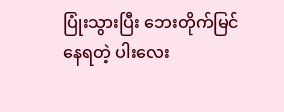ပြုံးသွားပြီး ဘေးတိုက်မြင်နေရတဲ့ ပါးလေး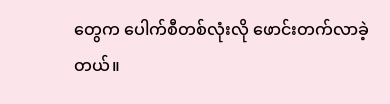တွေက ပေါက်စီတစ်လုံးလို ဖောင်းတက်လာခဲ့တယ်။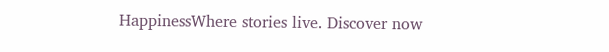HappinessWhere stories live. Discover now